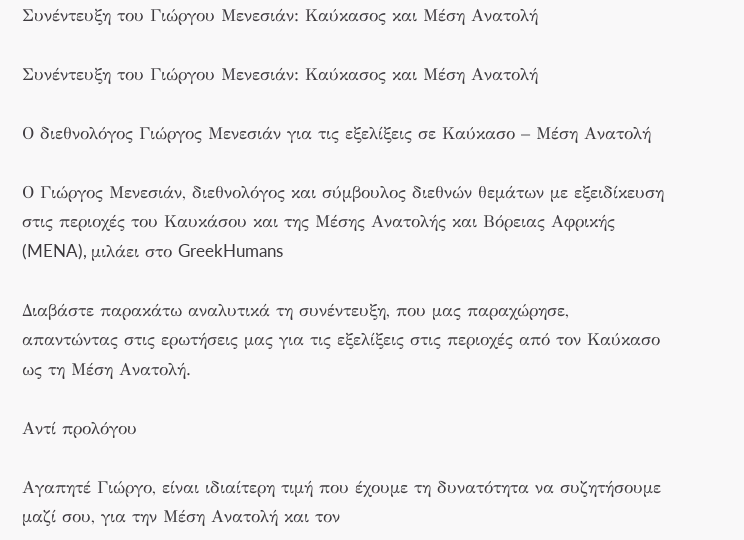Συνέντευξη του Γιώργου Μενεσιάν: Καύκασος και Μέση Ανατολή

Συνέντευξη του Γιώργου Μενεσιάν: Καύκασος και Μέση Ανατολή

Ο διεθνολόγος Γιώργος Μενεσιάν για τις εξελίξεις σε Καύκασο – Μέση Ανατολή

Ο Γιώργος Μενεσιάν, διεθνολόγος και σύμβουλος διεθνών θεμάτων με εξειδίκευση στις περιοχές του Καυκάσου και της Μέσης Ανατολής και Βόρειας Αφρικής (MENA), μιλάει στο GreekHumans

Διαβάστε παρακάτω αναλυτικά τη συνέντευξη, που μας παραχώρησε, απαντώντας στις ερωτήσεις μας για τις εξελίξεις στις περιοχές από τον Καύκασο ως τη Μέση Ανατολή.

Αντί προλόγου

Αγαπητέ Γιώργο, είναι ιδιαίτερη τιμή που έχουμε τη δυνατότητα να συζητήσουμε μαζί σου, για την Μέση Ανατολή και τον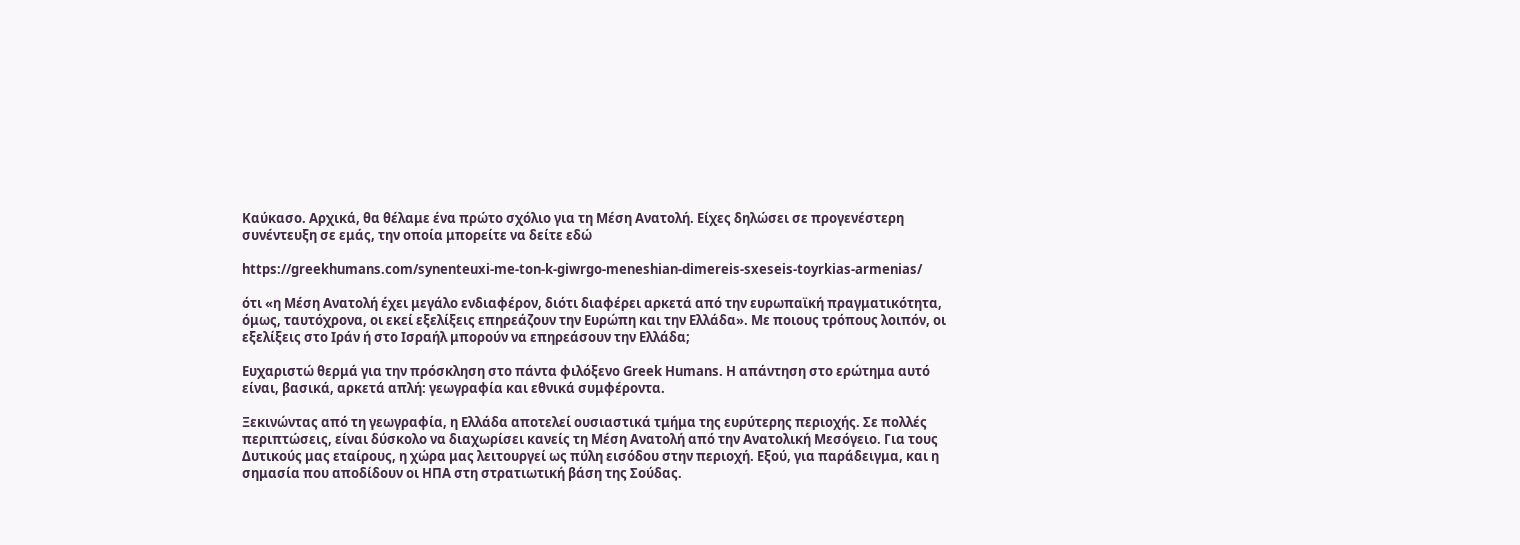Καύκασο. Αρχικά, θα θέλαμε ένα πρώτο σχόλιο για τη Μέση Ανατολή. Είχες δηλώσει σε προγενέστερη συνέντευξη σε εμάς, την οποία μπορείτε να δείτε εδώ

https://greekhumans.com/synenteuxi-me-ton-k-giwrgo-meneshian-dimereis-sxeseis-toyrkias-armenias/

ότι «η Μέση Ανατολή έχει μεγάλο ενδιαφέρον, διότι διαφέρει αρκετά από την ευρωπαϊκή πραγματικότητα, όμως, ταυτόχρονα, οι εκεί εξελίξεις επηρεάζουν την Ευρώπη και την Ελλάδα». Με ποιους τρόπους λοιπόν, οι εξελίξεις στο Ιράν ή στο Ισραήλ μπορούν να επηρεάσουν την Ελλάδα;

Ευχαριστώ θερμά για την πρόσκληση στο πάντα φιλόξενο Greek Humans. Η απάντηση στο ερώτημα αυτό είναι, βασικά, αρκετά απλή: γεωγραφία και εθνικά συμφέροντα.

Ξεκινώντας από τη γεωγραφία, η Ελλάδα αποτελεί ουσιαστικά τμήμα της ευρύτερης περιοχής. Σε πολλές περιπτώσεις, είναι δύσκολο να διαχωρίσει κανείς τη Μέση Ανατολή από την Ανατολική Μεσόγειο. Για τους Δυτικούς μας εταίρους, η χώρα μας λειτουργεί ως πύλη εισόδου στην περιοχή. Εξού, για παράδειγμα, και η σημασία που αποδίδουν οι ΗΠΑ στη στρατιωτική βάση της Σούδας.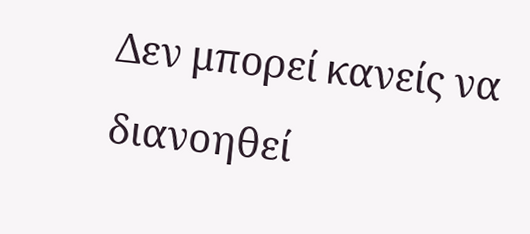Δεν μπορεί κανείς να διανοηθεί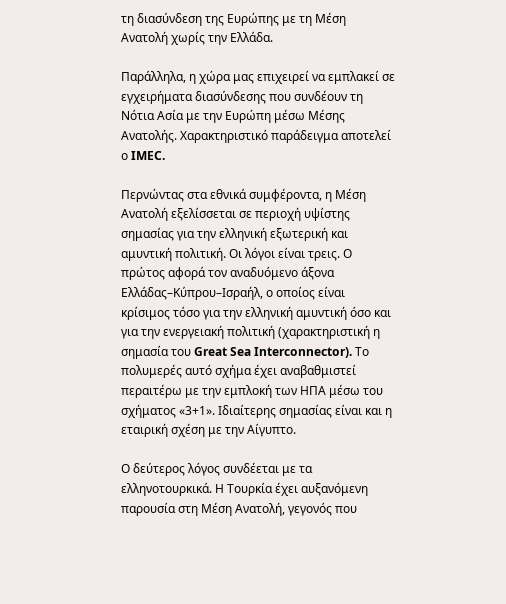τη διασύνδεση της Ευρώπης με τη Μέση Ανατολή χωρίς την Ελλάδα.

Παράλληλα, η χώρα μας επιχειρεί να εμπλακεί σε εγχειρήματα διασύνδεσης που συνδέουν τη Νότια Ασία με την Ευρώπη μέσω Μέσης Ανατολής. Χαρακτηριστικό παράδειγμα αποτελεί ο IMEC.

Περνώντας στα εθνικά συμφέροντα, η Μέση Ανατολή εξελίσσεται σε περιοχή υψίστης σημασίας για την ελληνική εξωτερική και αμυντική πολιτική. Οι λόγοι είναι τρεις. Ο πρώτος αφορά τον αναδυόμενο άξονα Ελλάδας–Κύπρου–Ισραήλ, ο οποίος είναι κρίσιμος τόσο για την ελληνική αμυντική όσο και για την ενεργειακή πολιτική (χαρακτηριστική η σημασία του Great Sea Interconnector). Το πολυμερές αυτό σχήμα έχει αναβαθμιστεί περαιτέρω με την εμπλοκή των ΗΠΑ μέσω του σχήματος «3+1». Ιδιαίτερης σημασίας είναι και η εταιρική σχέση με την Αίγυπτο.

Ο δεύτερος λόγος συνδέεται με τα ελληνοτουρκικά. Η Τουρκία έχει αυξανόμενη παρουσία στη Μέση Ανατολή, γεγονός που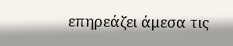επηρεάζει άμεσα τις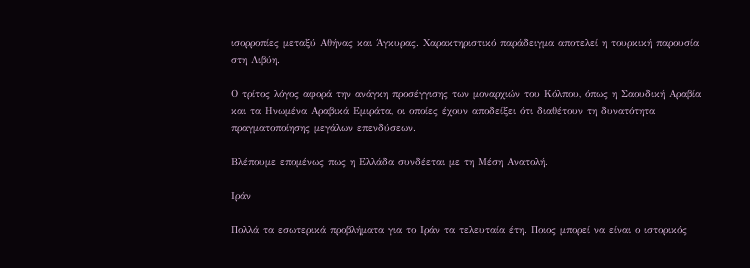ισορροπίες μεταξύ Αθήνας και Άγκυρας. Χαρακτηριστικό παράδειγμα αποτελεί η τουρκική παρουσία στη Λιβύη.

Ο τρίτος λόγος αφορά την ανάγκη προσέγγισης των μοναρχιών του Κόλπου, όπως η Σαουδική Αραβία και τα Ηνωμένα Αραβικά Εμιράτα, οι οποίες έχουν αποδείξει ότι διαθέτουν τη δυνατότητα πραγματοποίησης μεγάλων επενδύσεων.

Βλέπουμε επομένως πως η Ελλάδα συνδέεται με τη Μέση Ανατολή.

Ιράν

Πολλά τα εσωτερικά προβλήματα για το Ιράν τα τελευταία έτη. Ποιος μπορεί να είναι ο ιστορικός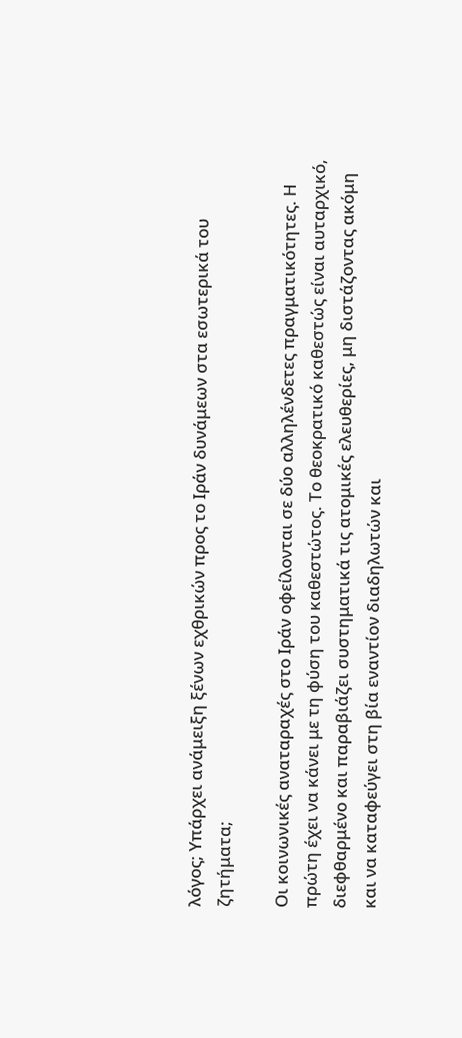λόγος; Υπάρχει ανάμειξη ξένων εχθρικών προς το Ιράν δυνάμεων στα εσωτερικά του ζητήματα;

Οι κοινωνικές αναταραχές στο Ιράν οφείλονται σε δύο αλληλένδετες πραγματικότητες. Η πρώτη έχει να κάνει με τη φύση του καθεστώτος. Το θεοκρατικό καθεστώς είναι αυταρχικό, διεφθαρμένο και παραβιάζει συστηματικά τις ατομικές ελευθερίες, μη διστάζοντας ακόμη και να καταφεύγει στη βία εναντίον διαδηλωτών και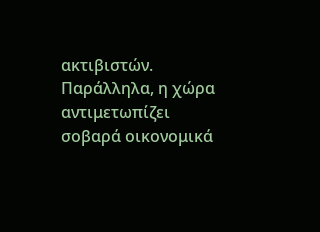ακτιβιστών. Παράλληλα, η χώρα αντιμετωπίζει σοβαρά οικονομικά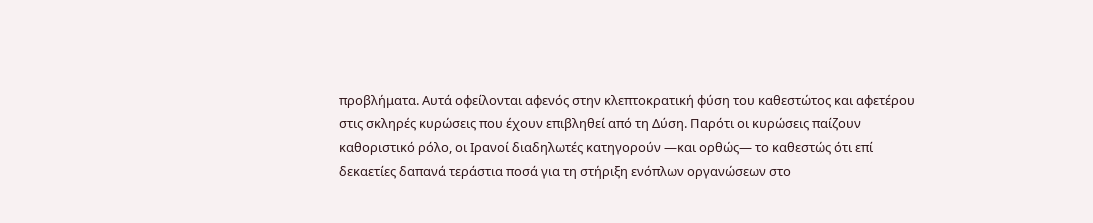προβλήματα. Αυτά οφείλονται αφενός στην κλεπτοκρατική φύση του καθεστώτος και αφετέρου στις σκληρές κυρώσεις που έχουν επιβληθεί από τη Δύση. Παρότι οι κυρώσεις παίζουν καθοριστικό ρόλο, οι Ιρανοί διαδηλωτές κατηγορούν —και ορθώς— το καθεστώς ότι επί δεκαετίες δαπανά τεράστια ποσά για τη στήριξη ενόπλων οργανώσεων στο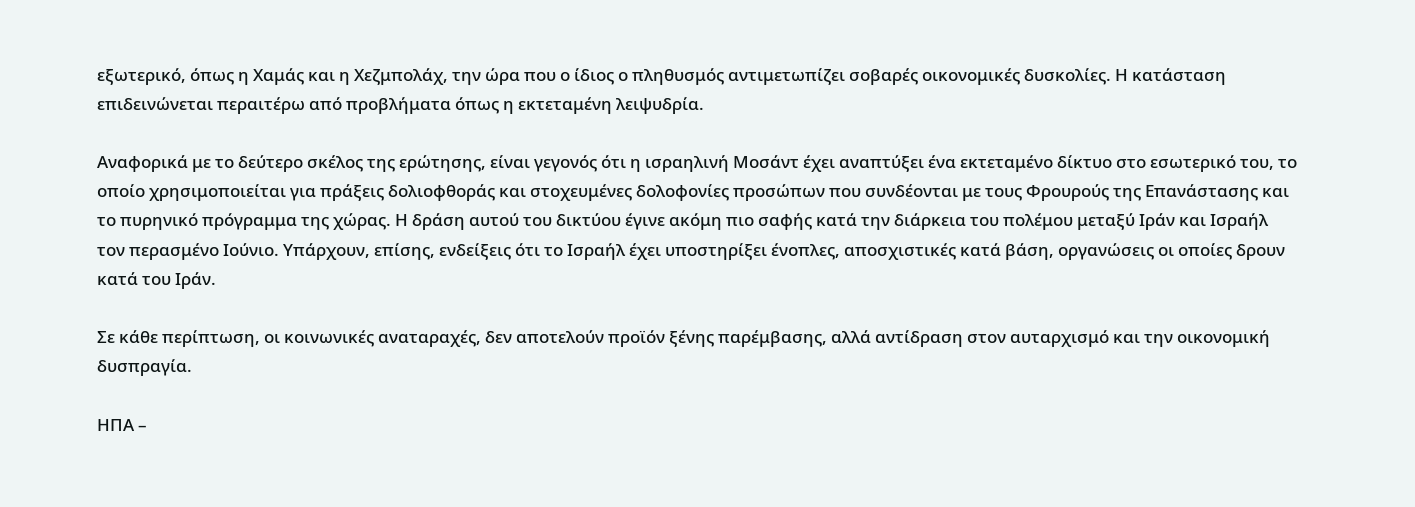εξωτερικό, όπως η Χαμάς και η Χεζμπολάχ, την ώρα που ο ίδιος ο πληθυσμός αντιμετωπίζει σοβαρές οικονομικές δυσκολίες. Η κατάσταση επιδεινώνεται περαιτέρω από προβλήματα όπως η εκτεταμένη λειψυδρία.

Αναφορικά με το δεύτερο σκέλος της ερώτησης, είναι γεγονός ότι η ισραηλινή Μοσάντ έχει αναπτύξει ένα εκτεταμένο δίκτυο στο εσωτερικό του, το οποίο χρησιμοποιείται για πράξεις δολιοφθοράς και στοχευμένες δολοφονίες προσώπων που συνδέονται με τους Φρουρούς της Επανάστασης και το πυρηνικό πρόγραμμα της χώρας. Η δράση αυτού του δικτύου έγινε ακόμη πιο σαφής κατά την διάρκεια του πολέμου μεταξύ Ιράν και Ισραήλ τον περασμένο Ιούνιο. Υπάρχουν, επίσης, ενδείξεις ότι το Ισραήλ έχει υποστηρίξει ένοπλες, αποσχιστικές κατά βάση, οργανώσεις οι οποίες δρουν κατά του Ιράν.

Σε κάθε περίπτωση, οι κοινωνικές αναταραχές, δεν αποτελούν προϊόν ξένης παρέμβασης, αλλά αντίδραση στον αυταρχισμό και την οικονομική δυσπραγία.

ΗΠΑ –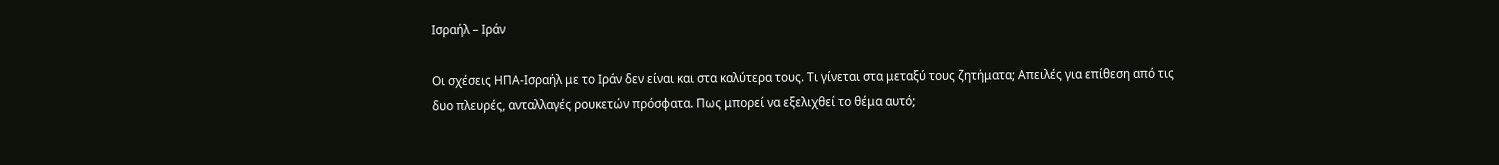Ισραήλ – Ιράν

Οι σχέσεις ΗΠΑ-Ισραήλ με το Ιράν δεν είναι και στα καλύτερα τους. Τι γίνεται στα μεταξύ τους ζητήματα; Απειλές για επίθεση από τις δυο πλευρές, ανταλλαγές ρουκετών πρόσφατα. Πως μπορεί να εξελιχθεί το θέμα αυτό;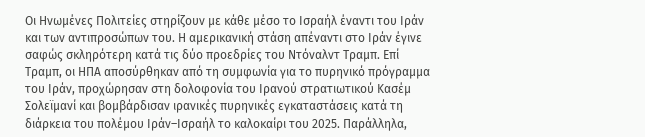Οι Ηνωμένες Πολιτείες στηρίζουν με κάθε μέσο το Ισραήλ έναντι του Ιράν και των αντιπροσώπων του. Η αμερικανική στάση απέναντι στο Ιράν έγινε σαφώς σκληρότερη κατά τις δύο προεδρίες του Ντόναλντ Τραμπ. Επί Τραμπ, οι ΗΠΑ αποσύρθηκαν από τη συμφωνία για το πυρηνικό πρόγραμμα του Ιράν, προχώρησαν στη δολοφονία του Ιρανού στρατιωτικού Κασέμ Σολεϊμανί και βομβάρδισαν ιρανικές πυρηνικές εγκαταστάσεις κατά τη διάρκεια του πολέμου Ιράν–Ισραήλ το καλοκαίρι του 2025. Παράλληλα,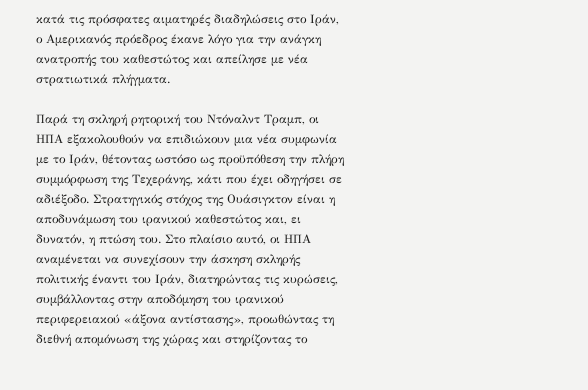κατά τις πρόσφατες αιματηρές διαδηλώσεις στο Ιράν, ο Αμερικανός πρόεδρος έκανε λόγο για την ανάγκη ανατροπής του καθεστώτος και απείλησε με νέα στρατιωτικά πλήγματα.

Παρά τη σκληρή ρητορική του Ντόναλντ Τραμπ, οι ΗΠΑ εξακολουθούν να επιδιώκουν μια νέα συμφωνία με το Ιράν, θέτοντας ωστόσο ως προϋπόθεση την πλήρη συμμόρφωση της Τεχεράνης, κάτι που έχει οδηγήσει σε αδιέξοδο. Στρατηγικός στόχος της Ουάσιγκτον είναι η αποδυνάμωση του ιρανικού καθεστώτος και, ει δυνατόν, η πτώση του. Στο πλαίσιο αυτό, οι ΗΠΑ αναμένεται να συνεχίσουν την άσκηση σκληρής πολιτικής έναντι του Ιράν, διατηρώντας τις κυρώσεις, συμβάλλοντας στην αποδόμηση του ιρανικού περιφερειακού «άξονα αντίστασης», προωθώντας τη διεθνή απομόνωση της χώρας και στηρίζοντας το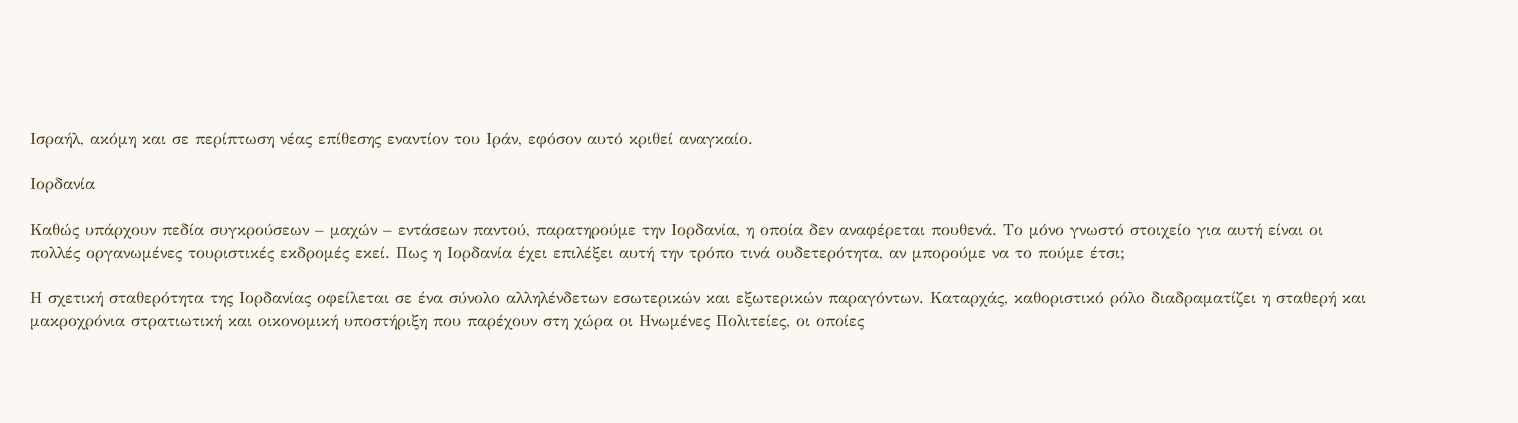Ισραήλ, ακόμη και σε περίπτωση νέας επίθεσης εναντίον του Ιράν, εφόσον αυτό κριθεί αναγκαίο.

Ιορδανία

Καθώς υπάρχουν πεδία συγκρούσεων – μαχών – εντάσεων παντού, παρατηρούμε την Ιορδανία, η οποία δεν αναφέρεται πουθενά. Το μόνο γνωστό στοιχείο για αυτή είναι οι πολλές οργανωμένες τουριστικές εκδρομές εκεί. Πως η Ιορδανία έχει επιλέξει αυτή την τρόπο τινά ουδετερότητα, αν μπορούμε να το πούμε έτσι;

Η σχετική σταθερότητα της Ιορδανίας οφείλεται σε ένα σύνολο αλληλένδετων εσωτερικών και εξωτερικών παραγόντων. Καταρχάς, καθοριστικό ρόλο διαδραματίζει η σταθερή και μακροχρόνια στρατιωτική και οικονομική υποστήριξη που παρέχουν στη χώρα οι Ηνωμένες Πολιτείες, οι οποίες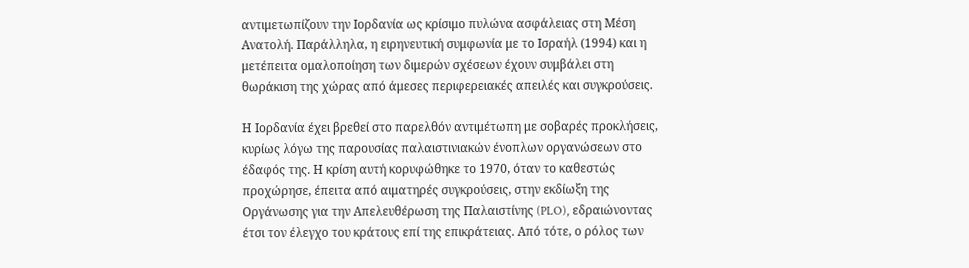αντιμετωπίζουν την Ιορδανία ως κρίσιμο πυλώνα ασφάλειας στη Μέση Ανατολή. Παράλληλα, η ειρηνευτική συμφωνία με το Ισραήλ (1994) και η μετέπειτα ομαλοποίηση των διμερών σχέσεων έχουν συμβάλει στη θωράκιση της χώρας από άμεσες περιφερειακές απειλές και συγκρούσεις.

Η Ιορδανία έχει βρεθεί στο παρελθόν αντιμέτωπη με σοβαρές προκλήσεις, κυρίως λόγω της παρουσίας παλαιστινιακών ένοπλων οργανώσεων στο έδαφός της. Η κρίση αυτή κορυφώθηκε το 1970, όταν το καθεστώς προχώρησε, έπειτα από αιματηρές συγκρούσεις, στην εκδίωξη της Οργάνωσης για την Απελευθέρωση της Παλαιστίνης (PLO), εδραιώνοντας έτσι τον έλεγχο του κράτους επί της επικράτειας. Από τότε, ο ρόλος των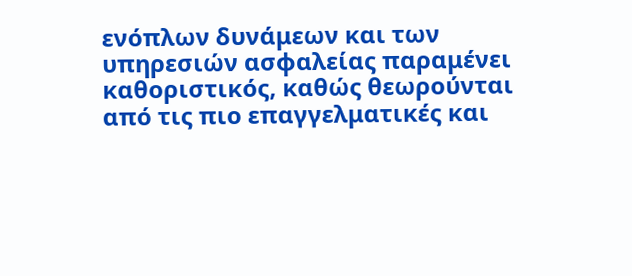ενόπλων δυνάμεων και των υπηρεσιών ασφαλείας παραμένει καθοριστικός, καθώς θεωρούνται από τις πιο επαγγελματικές και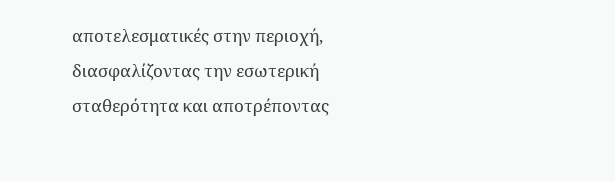αποτελεσματικές στην περιοχή, διασφαλίζοντας την εσωτερική σταθερότητα και αποτρέποντας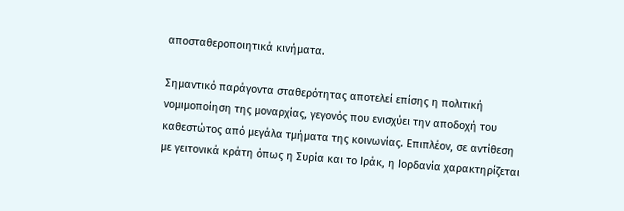αποσταθεροποιητικά κινήματα.

Σημαντικό παράγοντα σταθερότητας αποτελεί επίσης η πολιτική νομιμοποίηση της μοναρχίας, γεγονός που ενισχύει την αποδοχή του καθεστώτος από μεγάλα τμήματα της κοινωνίας. Επιπλέον, σε αντίθεση με γειτονικά κράτη όπως η Συρία και το Ιράκ, η Ιορδανία χαρακτηρίζεται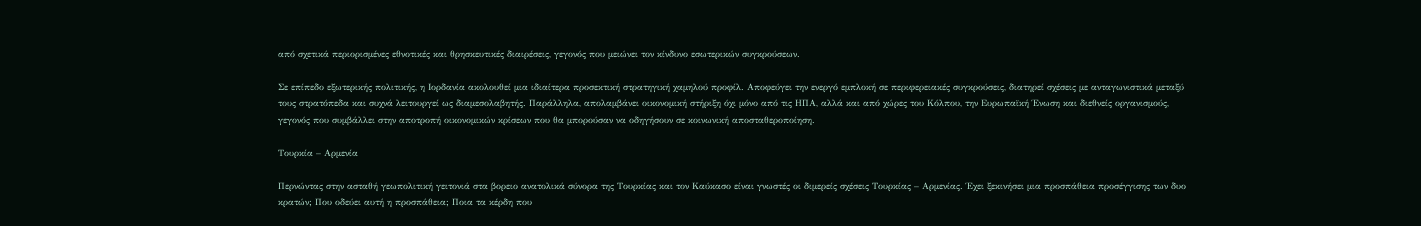από σχετικά περιορισμένες εθνοτικές και θρησκευτικές διαιρέσεις, γεγονός που μειώνει τον κίνδυνο εσωτερικών συγκρούσεων.

Σε επίπεδο εξωτερικής πολιτικής, η Ιορδανία ακολουθεί μια ιδιαίτερα προσεκτική στρατηγική χαμηλού προφίλ. Αποφεύγει την ενεργό εμπλοκή σε περιφερειακές συγκρούσεις, διατηρεί σχέσεις με ανταγωνιστικά μεταξύ τους στρατόπεδα και συχνά λειτουργεί ως διαμεσολαβητής. Παράλληλα, απολαμβάνει οικονομική στήριξη όχι μόνο από τις ΗΠΑ, αλλά και από χώρες του Κόλπου, την Ευρωπαϊκή Ένωση και διεθνείς οργανισμούς, γεγονός που συμβάλλει στην αποτροπή οικονομικών κρίσεων που θα μπορούσαν να οδηγήσουν σε κοινωνική αποσταθεροποίηση.

Τουρκία – Αρμενία

Περνώντας στην ασταθή γεωπολιτική γειτονιά στα βορειο ανατολικά σύνορα της Τουρκίας και τον Καύκασο είναι γνωστές οι διμερείς σχέσεις Τουρκίας – Αρμενίας. Έχει ξεκινήσει μια προσπάθεια προσέγγισης των δυο κρατών; Που οδεύει αυτή η προσπάθεια; Ποια τα κέρδη που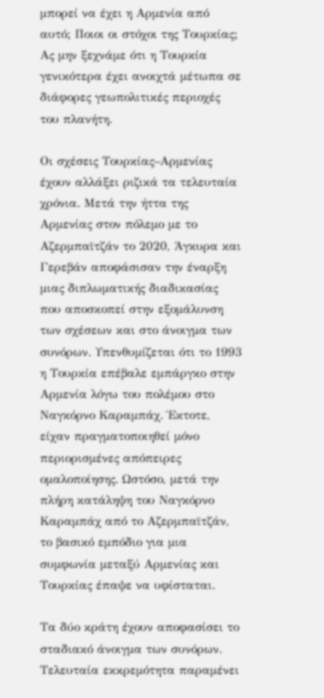μπορεί να έχει η Αρμενία από αυτό; Ποιοι οι στόχοι της Τουρκίας; Ας μην ξεχνάμε ότι η Τουρκία γενικότερα έχει ανοιχτά μέτωπα σε διάφορες γεωπολιτικές περιοχές του πλανήτη.

Οι σχέσεις Τουρκίας–Αρμενίας έχουν αλλάξει ριζικά τα τελευταία χρόνια. Μετά την ήττα της Αρμενίας στον πόλεμο με το Αζερμπαϊτζάν το 2020, Άγκυρα και Γερεβάν αποφάσισαν την έναρξη μιας διπλωματικής διαδικασίας που αποσκοπεί στην εξομάλυνση των σχέσεων και στο άνοιγμα των συνόρων. Υπενθυμίζεται ότι το 1993 η Τουρκία επέβαλε εμπάργκο στην Αρμενία λόγω του πολέμου στο Ναγκόρνο Καραμπάχ. Έκτοτε, είχαν πραγματοποιηθεί μόνο περιορισμένες απόπειρες ομαλοποίησης. Ωστόσο, μετά την πλήρη κατάληψη του Ναγκόρνο Καραμπάχ από το Αζερμπαϊτζάν, το βασικό εμπόδιο για μια συμφωνία μεταξύ Αρμενίας και Τουρκίας έπαψε να υφίσταται.

Τα δύο κράτη έχουν αποφασίσει το σταδιακό άνοιγμα των συνόρων. Τελευταία εκκρεμότητα παραμένει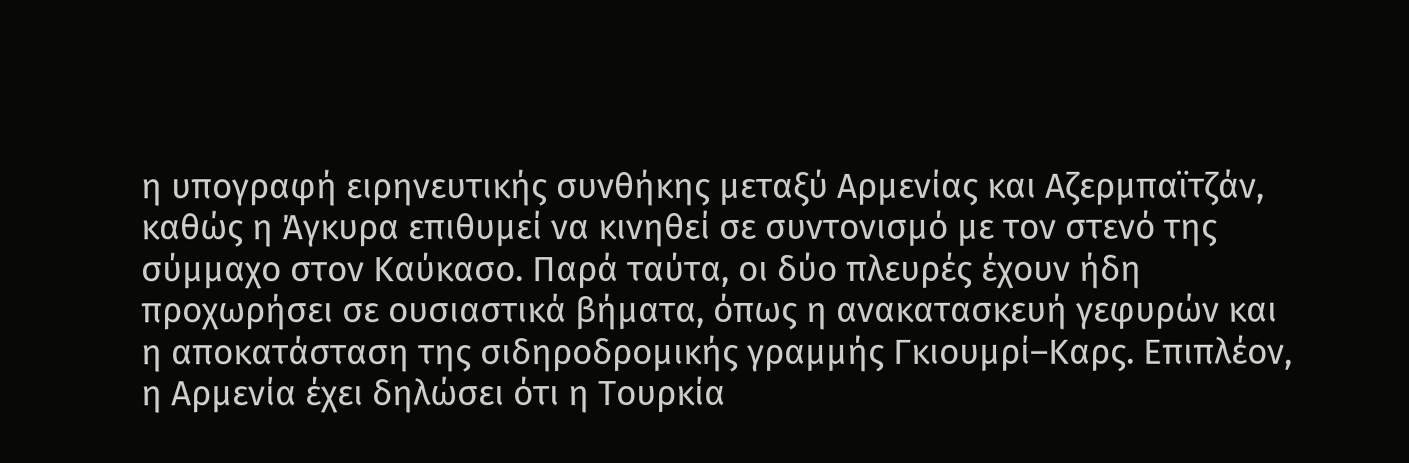η υπογραφή ειρηνευτικής συνθήκης μεταξύ Αρμενίας και Αζερμπαϊτζάν, καθώς η Άγκυρα επιθυμεί να κινηθεί σε συντονισμό με τον στενό της σύμμαχο στον Καύκασο. Παρά ταύτα, οι δύο πλευρές έχουν ήδη προχωρήσει σε ουσιαστικά βήματα, όπως η ανακατασκευή γεφυρών και η αποκατάσταση της σιδηροδρομικής γραμμής Γκιουμρί–Καρς. Επιπλέον, η Αρμενία έχει δηλώσει ότι η Τουρκία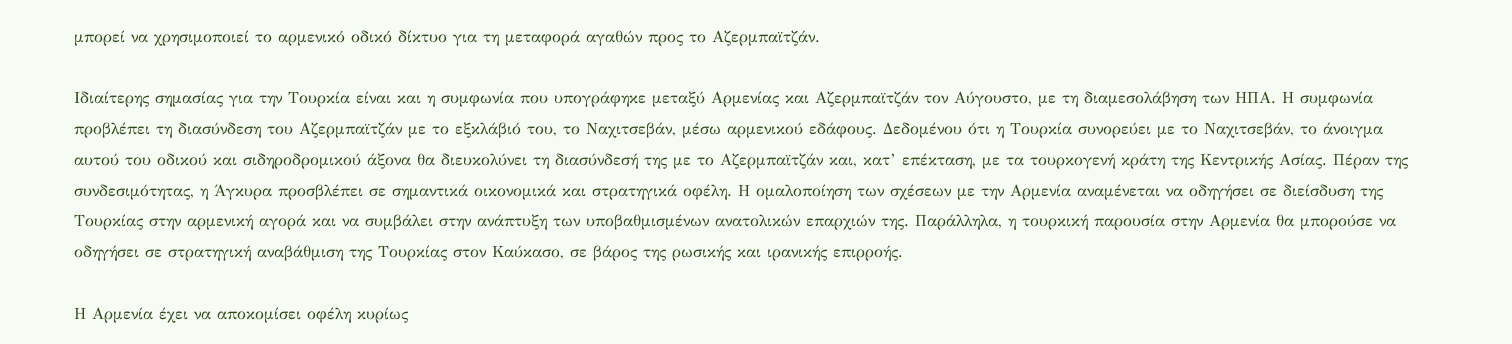μπορεί να χρησιμοποιεί το αρμενικό οδικό δίκτυο για τη μεταφορά αγαθών προς το Αζερμπαϊτζάν.

Ιδιαίτερης σημασίας για την Τουρκία είναι και η συμφωνία που υπογράφηκε μεταξύ Αρμενίας και Αζερμπαϊτζάν τον Αύγουστο, με τη διαμεσολάβηση των ΗΠΑ. Η συμφωνία προβλέπει τη διασύνδεση του Αζερμπαϊτζάν με το εξκλάβιό του, το Ναχιτσεβάν, μέσω αρμενικού εδάφους. Δεδομένου ότι η Τουρκία συνορεύει με το Ναχιτσεβάν, το άνοιγμα αυτού του οδικού και σιδηροδρομικού άξονα θα διευκολύνει τη διασύνδεσή της με το Αζερμπαϊτζάν και, κατ’ επέκταση, με τα τουρκογενή κράτη της Κεντρικής Ασίας. Πέραν της συνδεσιμότητας, η Άγκυρα προσβλέπει σε σημαντικά οικονομικά και στρατηγικά οφέλη. Η ομαλοποίηση των σχέσεων με την Αρμενία αναμένεται να οδηγήσει σε διείσδυση της Τουρκίας στην αρμενική αγορά και να συμβάλει στην ανάπτυξη των υποβαθμισμένων ανατολικών επαρχιών της. Παράλληλα, η τουρκική παρουσία στην Αρμενία θα μπορούσε να οδηγήσει σε στρατηγική αναβάθμιση της Τουρκίας στον Καύκασο, σε βάρος της ρωσικής και ιρανικής επιρροής.

Η Αρμενία έχει να αποκομίσει οφέλη κυρίως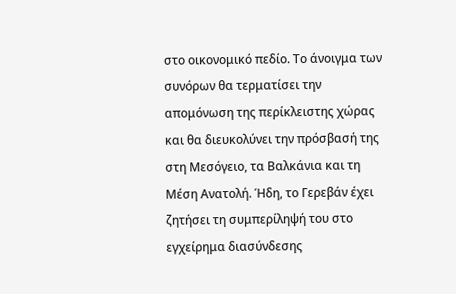στο οικονομικό πεδίο. Το άνοιγμα των συνόρων θα τερματίσει την απομόνωση της περίκλειστης χώρας και θα διευκολύνει την πρόσβασή της στη Μεσόγειο, τα Βαλκάνια και τη Μέση Ανατολή. Ήδη, το Γερεβάν έχει ζητήσει τη συμπερίληψή του στο εγχείρημα διασύνδεσης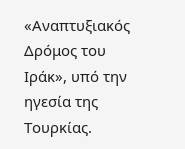«Αναπτυξιακός Δρόμος του Ιράκ», υπό την ηγεσία της Τουρκίας.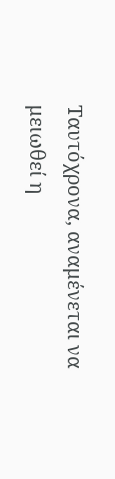Ταυτόχρονα, αναμένεται να μειωθεί η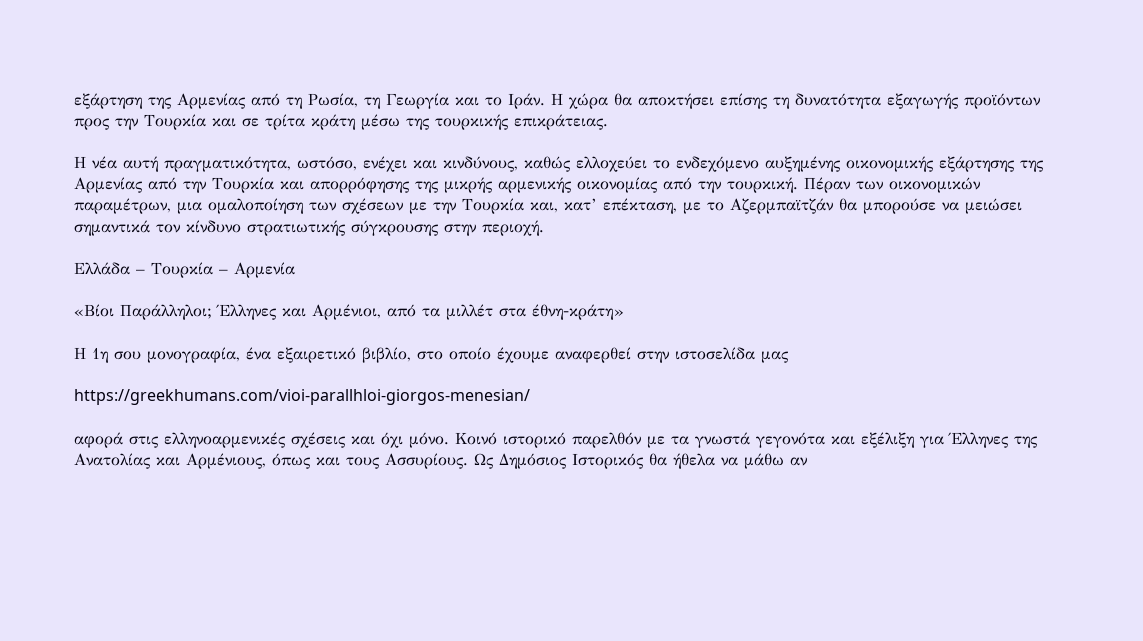εξάρτηση της Αρμενίας από τη Ρωσία, τη Γεωργία και το Ιράν. Η χώρα θα αποκτήσει επίσης τη δυνατότητα εξαγωγής προϊόντων προς την Τουρκία και σε τρίτα κράτη μέσω της τουρκικής επικράτειας.

Η νέα αυτή πραγματικότητα, ωστόσο, ενέχει και κινδύνους, καθώς ελλοχεύει το ενδεχόμενο αυξημένης οικονομικής εξάρτησης της Αρμενίας από την Τουρκία και απορρόφησης της μικρής αρμενικής οικονομίας από την τουρκική. Πέραν των οικονομικών παραμέτρων, μια ομαλοποίηση των σχέσεων με την Τουρκία και, κατ’ επέκταση, με το Αζερμπαϊτζάν θα μπορούσε να μειώσει σημαντικά τον κίνδυνο στρατιωτικής σύγκρουσης στην περιοχή.

Ελλάδα – Τουρκία – Αρμενία

«Βίοι Παράλληλοι; Έλληνες και Αρμένιοι, από τα μιλλέτ στα έθνη-κράτη»

Η 1η σου μονογραφία, ένα εξαιρετικό βιβλίο, στο οποίο έχουμε αναφερθεί στην ιστοσελίδα μας

https://greekhumans.com/vioi-parallhloi-giorgos-menesian/

αφορά στις ελληνοαρμενικές σχέσεις και όχι μόνο. Κοινό ιστορικό παρελθόν με τα γνωστά γεγονότα και εξέλιξη για Έλληνες της Ανατολίας και Αρμένιους, όπως και τους Ασσυρίους. Ως Δημόσιος Ιστορικός θα ήθελα να μάθω αν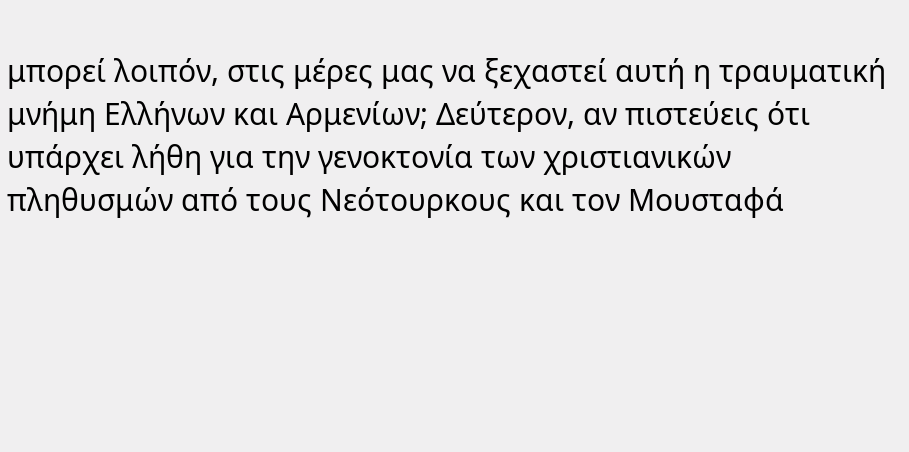μπορεί λοιπόν, στις μέρες μας να ξεχαστεί αυτή η τραυματική μνήμη Ελλήνων και Αρμενίων; Δεύτερον, αν πιστεύεις ότι υπάρχει λήθη για την γενοκτονία των χριστιανικών πληθυσμών από τους Νεότουρκους και τον Μουσταφά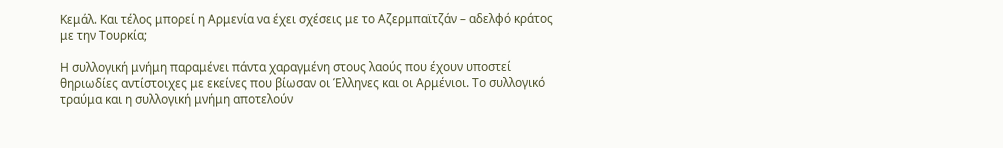Κεμάλ. Και τέλος μπορεί η Αρμενία να έχει σχέσεις με το Αζερμπαϊτζάν – αδελφό κράτος με την Τουρκία;

Η συλλογική μνήμη παραμένει πάντα χαραγμένη στους λαούς που έχουν υποστεί θηριωδίες αντίστοιχες με εκείνες που βίωσαν οι Έλληνες και οι Αρμένιοι. Το συλλογικό τραύμα και η συλλογική μνήμη αποτελούν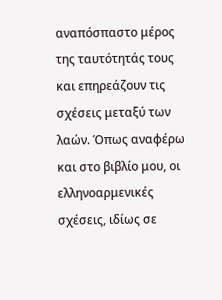αναπόσπαστο μέρος της ταυτότητάς τους και επηρεάζουν τις σχέσεις μεταξύ των λαών. Όπως αναφέρω και στο βιβλίο μου, οι ελληνοαρμενικές σχέσεις, ιδίως σε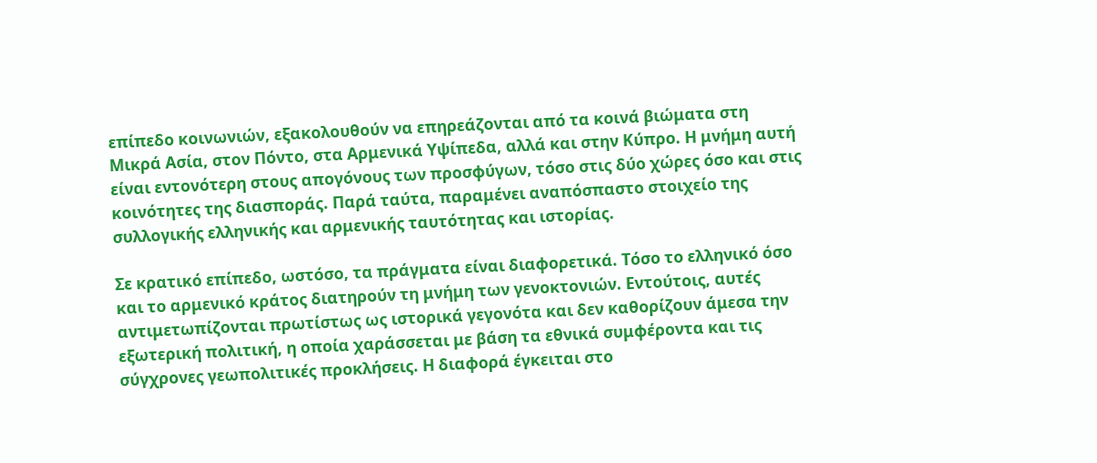επίπεδο κοινωνιών, εξακολουθούν να επηρεάζονται από τα κοινά βιώματα στη Μικρά Ασία, στον Πόντο, στα Αρμενικά Υψίπεδα, αλλά και στην Κύπρο. Η μνήμη αυτή είναι εντονότερη στους απογόνους των προσφύγων, τόσο στις δύο χώρες όσο και στις κοινότητες της διασποράς. Παρά ταύτα, παραμένει αναπόσπαστο στοιχείο της συλλογικής ελληνικής και αρμενικής ταυτότητας και ιστορίας.

Σε κρατικό επίπεδο, ωστόσο, τα πράγματα είναι διαφορετικά. Τόσο το ελληνικό όσο και το αρμενικό κράτος διατηρούν τη μνήμη των γενοκτονιών. Εντούτοις, αυτές αντιμετωπίζονται πρωτίστως ως ιστορικά γεγονότα και δεν καθορίζουν άμεσα την εξωτερική πολιτική, η οποία χαράσσεται με βάση τα εθνικά συμφέροντα και τις σύγχρονες γεωπολιτικές προκλήσεις. Η διαφορά έγκειται στο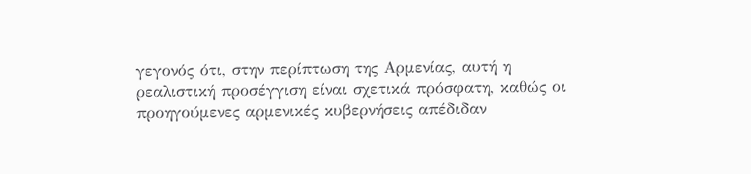γεγονός ότι, στην περίπτωση της Αρμενίας, αυτή η ρεαλιστική προσέγγιση είναι σχετικά πρόσφατη, καθώς οι προηγούμενες αρμενικές κυβερνήσεις απέδιδαν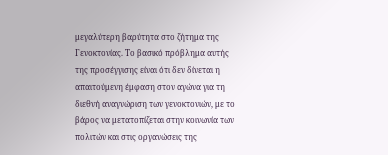μεγαλύτερη βαρύτητα στο ζήτημα της Γενοκτονίας. Το βασικό πρόβλημα αυτής της προσέγγισης είναι ότι δεν δίνεται η απαιτούμενη έμφαση στον αγώνα για τη διεθνή αναγνώριση των γενοκτονιών, με το βάρος να μετατοπίζεται στην κοινωνία των πολιτών και στις οργανώσεις της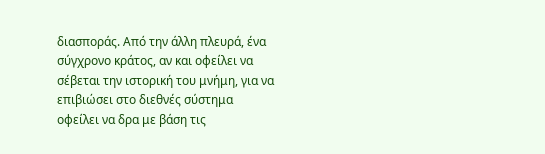διασποράς. Από την άλλη πλευρά, ένα σύγχρονο κράτος, αν και οφείλει να σέβεται την ιστορική του μνήμη, για να επιβιώσει στο διεθνές σύστημα οφείλει να δρα με βάση τις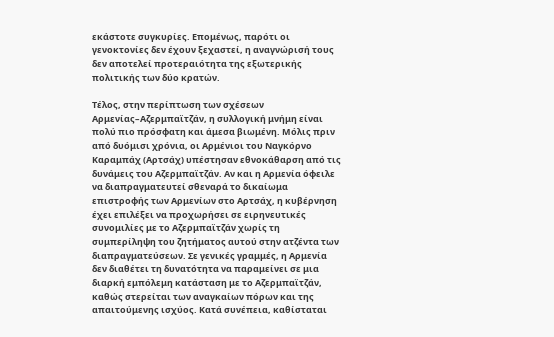εκάστοτε συγκυρίες. Επομένως, παρότι οι γενοκτονίες δεν έχουν ξεχαστεί, η αναγνώρισή τους δεν αποτελεί προτεραιότητα της εξωτερικής πολιτικής των δύο κρατών.

Τέλος, στην περίπτωση των σχέσεων Αρμενίας–Αζερμπαϊτζάν, η συλλογική μνήμη είναι πολύ πιο πρόσφατη και άμεσα βιωμένη. Μόλις πριν από δυόμισι χρόνια, οι Αρμένιοι του Ναγκόρνο Καραμπάχ (Αρτσάχ) υπέστησαν εθνοκάθαρση από τις δυνάμεις του Αζερμπαϊτζάν. Αν και η Αρμενία όφειλε να διαπραγματευτεί σθεναρά το δικαίωμα επιστροφής των Αρμενίων στο Αρτσάχ, η κυβέρνηση έχει επιλέξει να προχωρήσει σε ειρηνευτικές συνομιλίες με το Αζερμπαϊτζάν χωρίς τη συμπερίληψη του ζητήματος αυτού στην ατζέντα των διαπραγματεύσεων. Σε γενικές γραμμές, η Αρμενία δεν διαθέτει τη δυνατότητα να παραμείνει σε μια διαρκή εμπόλεμη κατάσταση με το Αζερμπαϊτζάν, καθώς στερείται των αναγκαίων πόρων και της απαιτούμενης ισχύος. Κατά συνέπεια, καθίσταται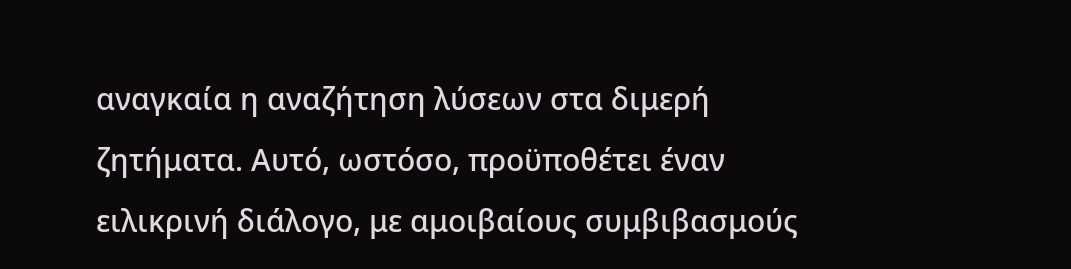αναγκαία η αναζήτηση λύσεων στα διμερή ζητήματα. Αυτό, ωστόσο, προϋποθέτει έναν ειλικρινή διάλογο, με αμοιβαίους συμβιβασμούς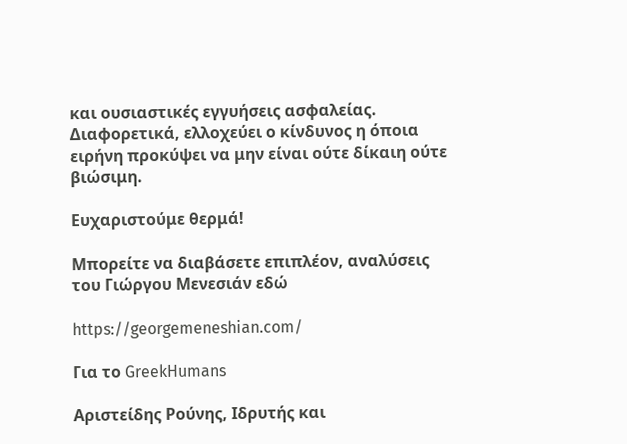και ουσιαστικές εγγυήσεις ασφαλείας. Διαφορετικά, ελλοχεύει ο κίνδυνος η όποια ειρήνη προκύψει να μην είναι ούτε δίκαιη ούτε βιώσιμη.

Ευχαριστούμε θερμά!

Μπορείτε να διαβάσετε επιπλέον, αναλύσεις του Γιώργου Μενεσιάν εδώ

https://georgemeneshian.com/

Για το GreekHumans

Αριστείδης Ρούνης, Ιδρυτής και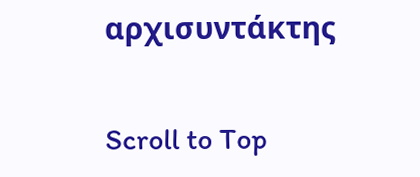αρχισυντάκτης

Scroll to Top